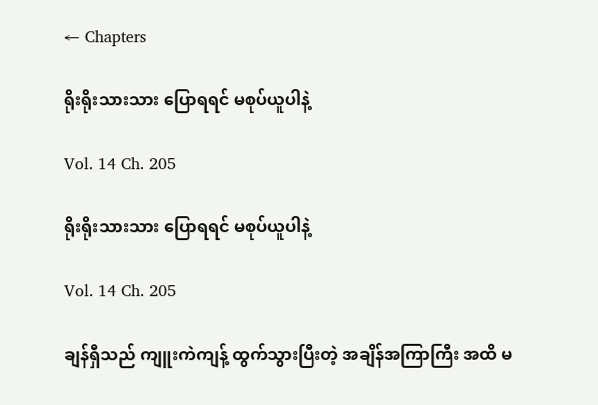← Chapters

ရိုးရိုးသားသား ပြောရရင် မစုပ်ယူပါနဲ့

Vol. 14 Ch. 205

ရိုးရိုးသားသား ပြောရရင် မစုပ်ယူပါနဲ့

Vol. 14 Ch. 205

ချန်ရှီသည် ကျူးကဲကျန့် ထွက်သွားပြီးတဲ့ အချိန်အကြာကြီး အထိ မ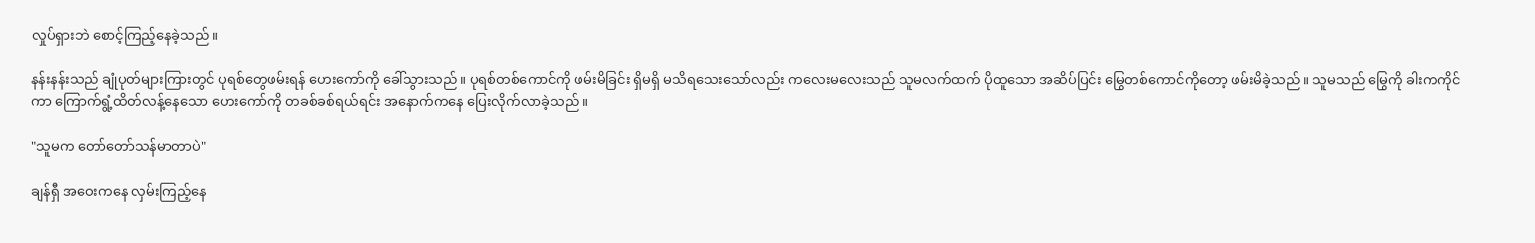လှုပ်ရှားဘဲ စောင့်ကြည့်နေခဲ့သည်။

နန်းနန်းသည် ချုံပုတ်များကြားတွင် ပုရစ်တွေဖမ်းရန် ဟေးကော်ကို ခေါ်သွားသည်။ ပုရစ်တစ်ကောင်ကို ဖမ်းမိခြင်း ရှိမရှိ မသိရသေးသော်လည်း ကလေးမလေးသည် သူမလက်ထက် ပိုထူသော အဆိပ်ပြင်း မြွေတစ်ကောင်ကိုတော့ ဖမ်းမိခဲ့သည်။ သူမသည် မြွေကို ခါးကကိုင်ကာ ကြောက်ရွံ့ထိတ်လန့်နေသော ဟေးကော်ကို တခစ်ခစ်ရယ်ရင်း အနောက်ကနေ ပြေးလိုက်လာခဲ့သည်။

"သူမက တော်တော်သန်မာတာပဲ"

ချန်ရှီ အဝေးကနေ လှမ်းကြည့်နေ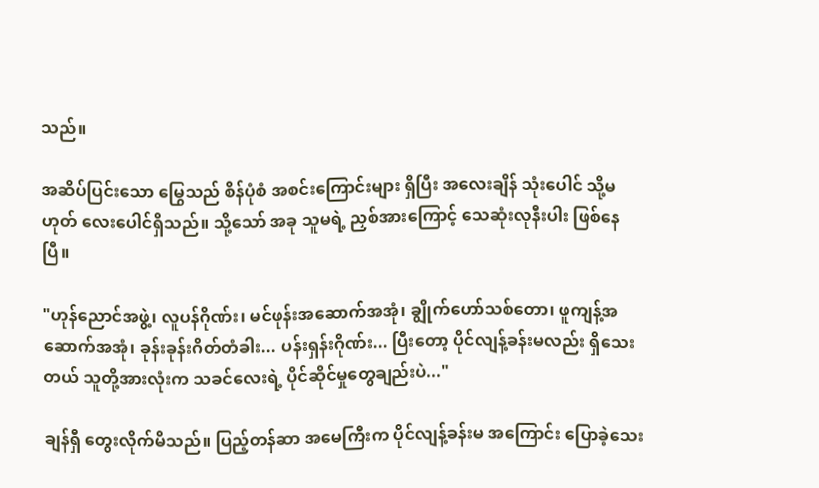သည်။

အဆိပ်ပြင်းသော မြွေသည် စိန်ပုံစံ အစင်းကြောင်းများ ရှိပြီး အလေးချိန် သုံးပေါင် သို့မဟုတ် လေးပေါင်ရှိသည်။ သို့သော် အခု သူမရဲ့ ညှစ်အားကြောင့် သေဆုံးလုနီးပါး ဖြစ်နေပြီ။

"ဟုန်ညောင်အဖွဲ့၊ လူပန်ဂိုဏ်း၊ မင်ဖုန်းအဆောက်အအုံ၊ ချွိုက်ဟော်သစ်တော၊ ဖူကျန့်အဆောက်အအုံ၊ ခုန်းခုန်းဂိတ်တံခါး... ပန်းရှန်းဂိုဏ်း... ပြီးတော့ ပိုင်လျန့်ခန်းမလည်း ရှိသေးတယ် သူတို့အားလုံးက သခင်လေးရဲ့ ပိုင်ဆိုင်မှုတွေချည်းပဲ..."

ချန်ရှီ တွေးလိုက်မိသည်။ ပြည့်တန်ဆာ အမေကြီးက ပိုင်လျန့်ခန်းမ အကြောင်း ပြောခဲ့သေး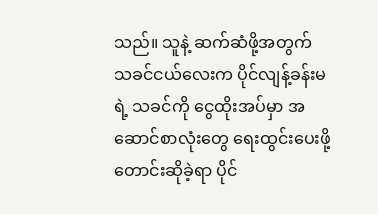သည်။ သူနဲ့ ဆက်ဆံဖို့အတွက် သခင်ငယ်လေးက ပိုင်လျန့်ခန်းမရဲ့ သခင်ကို ငွေထိုးအပ်မှာ အဆောင်စာလုံးတွေ ရေးထွင်းပေးဖို့ တောင်းဆိုခဲ့ရာ ပိုင်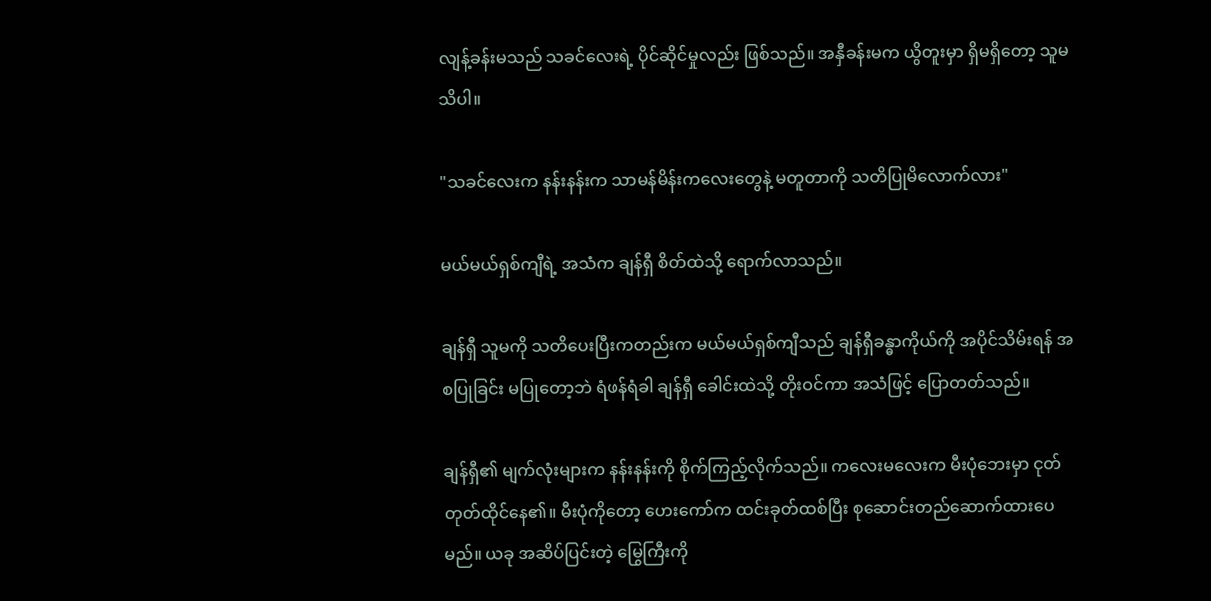လျန့်ခန်းမသည် သခင်လေးရဲ့ ပိုင်ဆိုင်မှုလည်း ဖြစ်သည်။ အနှီခန်းမက ယွိတူးမှာ ရှိမရှိတော့ သူမသိပါ။

"သခင်လေးက နန်းနန်းက သာမန်မိန်းကလေးတွေနဲ့ မတူတာကို သတိပြုမိလောက်လား"

မယ်မယ်ရှစ်ကျီရဲ့ အသံက ချန်ရှီ စိတ်ထဲသို့ ရောက်လာသည်။

ချန်ရှီ သူမကို သတိပေးပြီးကတည်းက မယ်မယ်ရှစ်ကျီသည် ချန်ရှီခန္ဓာကိုယ်ကို အပိုင်သိမ်းရန် အစပြုခြင်း မပြုတော့ဘဲ ရံဖန်ရံခါ ချန်ရှီ ခေါင်းထဲသို့ တိုးဝင်ကာ အသံဖြင့် ပြောတတ်သည်။

ချန်ရှီ၏ မျက်လုံးများက နန်းနန်းကို စိုက်ကြည့်လိုက်သည်။ ကလေးမလေးက မီးပုံဘေးမှာ ငုတ်တုတ်ထိုင်နေ၏။ မီးပုံကိုတော့ ဟေးကော်က ထင်းခုတ်ထစ်ပြီး စုဆောင်းတည်ဆောက်ထားပေမည်။ ယခု အဆိပ်ပြင်းတဲ့ မြွေကြီးကို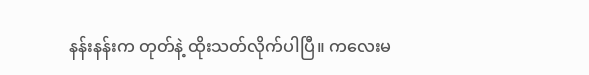နန်းနန်းက တုတ်နဲ့ ထိုးသတ်လိုက်ပါပြီ။ ကလေးမ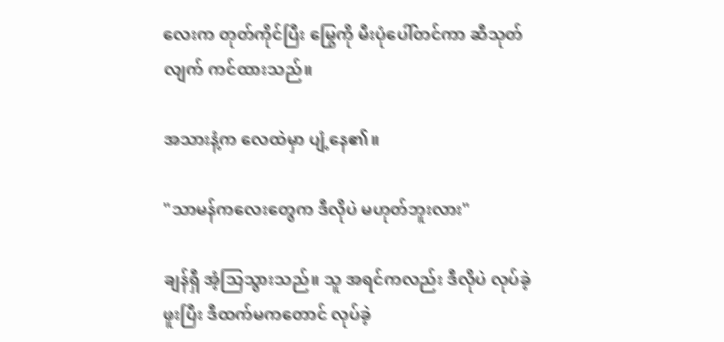လေးက တုတ်ကိုင်ပြီး မြွေကို မီးပုံပေါ်တင်ကာ ဆီသုတ်လျက် ကင်ထားသည်။

အသားနံ့က လေထဲမှာ ပျံ့နေ၏။

"သာမန်ကလေးတွေက ဒီလိုပဲ မဟုတ်ဘူးလား"

ချန်ရှီ အံ့သြသွားသည်။ သူ အရင်ကလည်း ဒီလိုပဲ လုပ်ခဲ့ဖူးပြီး ဒီထက်မကတောင် လုပ်ခဲ့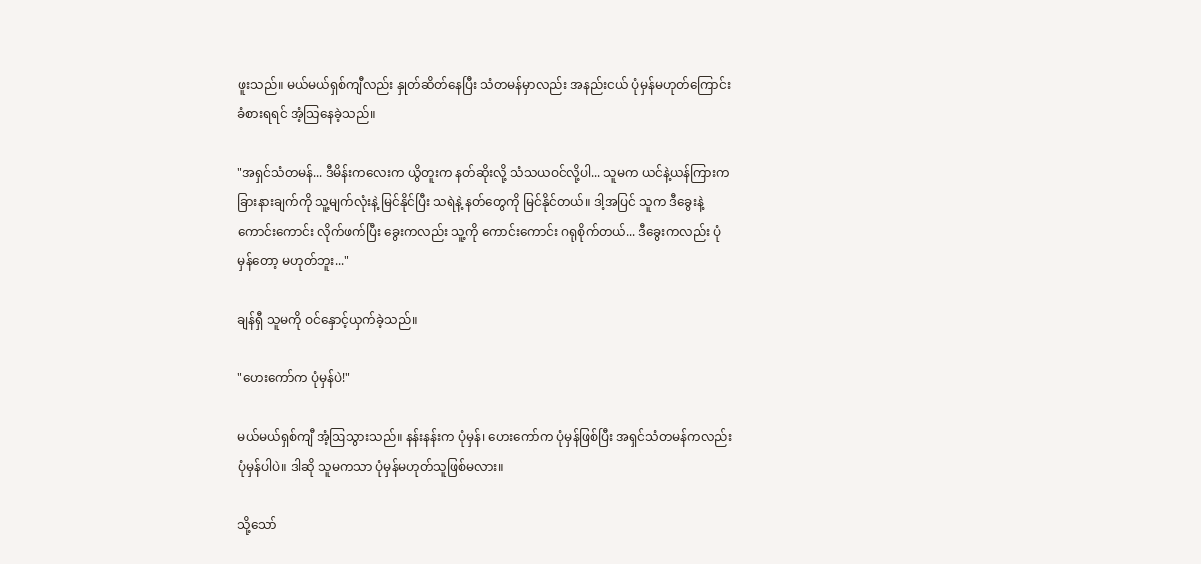ဖူးသည်။ မယ်မယ်ရှစ်ကျီလည်း နှုတ်ဆိတ်နေပြီး သံတမန်မှာလည်း အနည်းငယ် ပုံမှန်မဟုတ်ကြောင်း ခံစားရရင် အံ့သြနေခဲ့သည်။

"အရှင်သံတမန်... ဒီမိန်းကလေးက ယွိတူးက နတ်ဆိုးလို့ သံသယဝင်လို့ပါ... သူမက ယင်နဲ့ယန်ကြားက ခြားနားချက်ကို သူ့မျက်လုံးနဲ့ မြင်နိုင်ပြီး သရဲနဲ့ နတ်တွေကို မြင်နိုင်တယ်။ ဒါ့အပြင် သူက ဒီခွေးနဲ့ ကောင်းကောင်း လိုက်ဖက်ပြီး ခွေးကလည်း သူ့ကို ကောင်းကောင်း ဂရုစိုက်တယ်... ဒီခွေးကလည်း ပုံမှန်တော့ မဟုတ်ဘူး..."

ချန်ရှီ သူမကို ဝင်နှောင့်ယှက်ခဲ့သည်။

"ဟေးကော်က ပုံမှန်ပဲ!"

မယ်မယ်ရှစ်ကျီ အံ့ဩသွားသည်။ နန်းနန်းက ပုံမှန်၊ ဟေးကော်က ပုံမှန်ဖြစ်ပြီး အရှင်သံတမန်ကလည်း ပုံမှန်ပါပဲ။ ဒါဆို သူမကသာ ပုံမှန်မဟုတ်သူဖြစ်မလား။

သို့သော်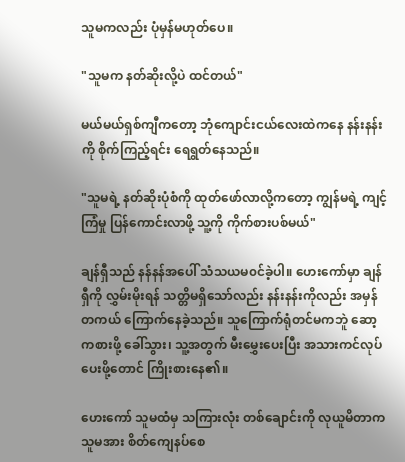သူမကလည်း ပုံမှန်မဟုတ်ပေ။

"သူမက နတ်ဆိုးလို့ပဲ ထင်တယ်"

မယ်မယ်ရှစ်ကျီကတော့ ဘုံကျောင်းငယ်လေးထဲကနေ နန်းနန်းကို စိုက်ကြည့်ရင်း ရေရွတ်နေသည်။

"သူမရဲ့ နတ်ဆိုးပုံစံကို ထုတ်ဖော်လာလို့ကတော့ ကျွန်မရဲ့ ကျင့်ကြံမှု ပြန်ကောင်းလာဖို့ သူ့ကို ကိုက်စားပစ်မယ်"

ချန်ရှီသည် နန်နန်အပေါ် သံသယမ၀င်ခဲ့ပါ။ ဟေးကော်မှာ ချန်ရှီကို လွှမ်းမိုးရန် သတ္တိမရှိသော်လည်း နန်းနန်းကိုလည်း အမှန်တကယ် ကြောက်နေခဲ့သည်။ သူကြောက်ရုံတင်မကဘူဲ ဆော့ကစားဖို့ ခေါ်သွား၊ သူ့အတွက် မီးမွှေးပေးပြီး အသားကင်လုပ်ပေးဖို့တောင် ကြိုးစားနေ၏။

ဟေးကော် သူမထံမှ သကြားလုံး တစ်ချောင်းကို လုယူမိတာက သူမအား စိတ်ကျေနပ်စေ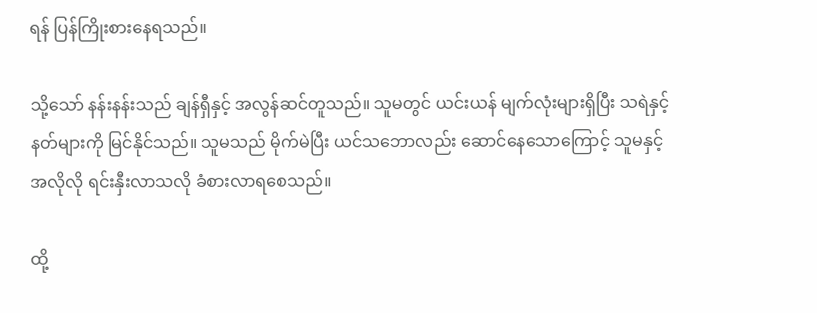ရန် ပြန်ကြိုးစားနေရသည်။

သို့သော် နန်းနန်းသည် ချန်ရှီနှင့် အလွန်ဆင်တူသည်။ သူမတွင် ယင်းယန် မျက်လုံးများရှိပြီး သရဲနှင့် နတ်များကို မြင်နိုင်သည်။ သူမသည် မိုက်မဲပြီး ယင်သဘောလည်း ဆောင်နေသောကြောင့် သူမနှင့် အလိုလို ရင်းနှီးလာသလို ခံစားလာရစေသည်။

ထို့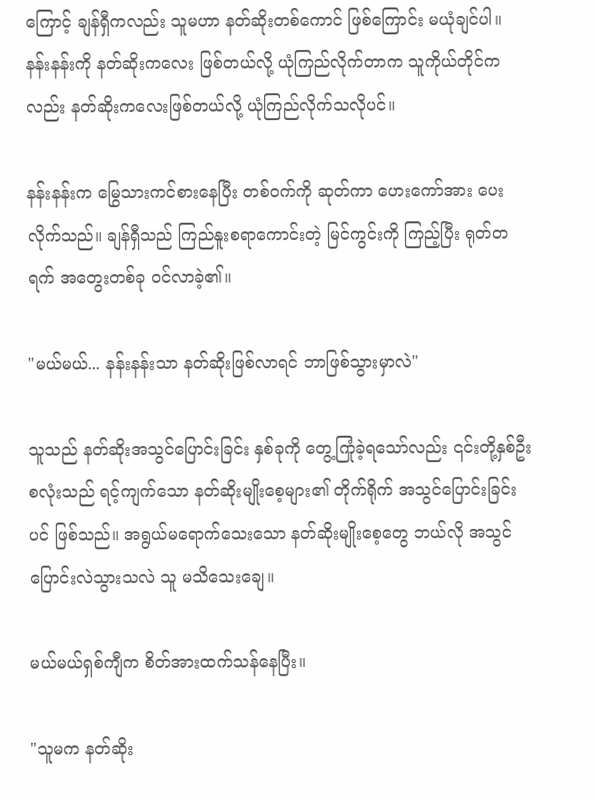ကြောင့် ချန်ရှီကလည်း သူမဟာ နတ်ဆိုးတစ်ကောင် ဖြစ်ကြောင်း မယုံချင်ပါ။ နန်းနန်းကို နတ်ဆိုးကလေး ဖြစ်တယ်လို့ ယုံကြည်လိုက်တာက သူကိုယ်တိုင်ကလည်း နတ်ဆိုးကလေးဖြစ်တယ်လို့ ယုံကြည်လိုက်သလိုပင်။

နန်းနန်းက မြွေသားကင်စားနေပြီး တစ်ဝက်ကို ဆုတ်ကာ ဟေးကော်အား ပေးလိုက်သည်။ ချန်ရှီသည် ကြည်နူးစရာကောင်းတဲ့ မြင်ကွင်းကို ကြည့်ပြီး ရုတ်တရက် အတွေးတစ်ခု ဝင်လာခဲ့၏။

"မယ်မယ်... နန်းနန်းသာ နတ်ဆိုးဖြစ်လာရင် ဘာဖြစ်သွားမှာလဲ"

သူသည် နတ်ဆိုးအသွင်ပြောင်းခြင်း နှစ်ခုကို တွေ့ကြုံခဲ့ရသော်လည်း ၎င်းတို့နှစ်ဦးစလုံးသည် ရင့်ကျက်သော နတ်ဆိုးမျိုးစေ့များ၏ တိုက်ရိုက် အသွင်ပြောင်းခြင်းပင် ဖြစ်သည်။ အရွယ်မရောက်သေးသော နတ်ဆိုးမျိုးစေ့တွေ ဘယ်လို အသွင်ပြောင်းလဲသွားသလဲ သူ မသိသေးချေ။

မယ်မယ်ရှစ်ကျီက စိတ်အားထက်သန်နေပြီး။

"သူမက နတ်ဆိုး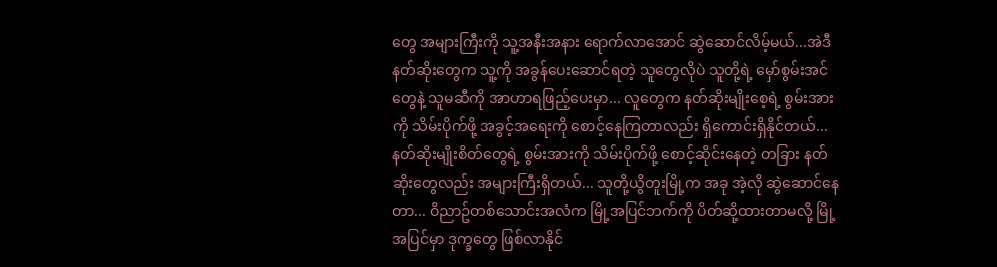တွေ အများကြီးကို သူ့အနီးအနား ရောက်လာအောင် ဆွဲဆောင်လိမ့်မယ်...အဲဒီနတ်ဆိုးတွေက သူ့ကို အခွန်ပေးဆောင်ရတဲ့ သူတွေလိုပဲ သူတို့ရဲ့ မှော်စွမ်းအင်တွေနဲ့ သူမဆီကို အာဟာရဖြည့်ပေးမှာ... လူတွေက နတ်ဆိုးမျိုးစေ့ရဲ့ စွမ်းအားကို သိမ်းပိုက်ဖို့ အခွင့်အရေးကို စောင့်နေကြတာလည်း ရှိကောင်းရှိနိုင်တယ်... နတ်ဆိုးမျိုးစိတ်တွေရဲ့ စွမ်းအားကို သိမ်းပိုက်ဖို့ စောင့်ဆိုင်းနေတဲ့ တခြား နတ်ဆိုးတွေလည်း အများကြီးရှိတယ်... သူတို့ယွိတူးမြို့က အခု အဲ့လို ဆွဲဆောင်နေတာ... ဝိညာဥ်တစ်သောင်းအလံက မြို့အပြင်ဘက်ကို ပိတ်ဆို့ထားတာမလို့ မြို့အပြင်မှာ ဒုက္ခတွေ ဖြစ်လာနိုင်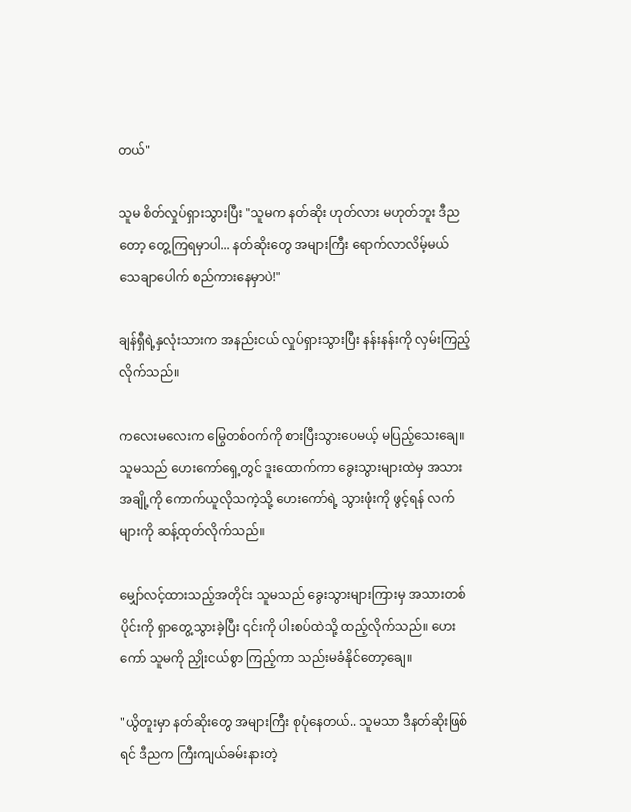တယ်"

သူမ စိတ်လှုပ်ရှားသွားပြီး "သူမက နတ်ဆိုး ဟုတ်လား မဟုတ်ဘူး ဒီညတော့ တွေ့ကြရမှာပါ... နတ်ဆိုးတွေ အများကြီး ရောက်လာလိမ့်မယ် သေချာပေါက် စည်ကားနေမှာပဲ!"

ချန်ရှီရဲ့နှလုံးသားက အနည်းငယ် လှုပ်ရှားသွားပြီး နန်းနန်းကို လှမ်းကြည့်လိုက်သည်။

ကလေးမလေးက မြွေတစ်ဝက်ကို စားပြီးသွားပေမယ့် မပြည့်သေးချေ။ သူမသည် ဟေးကော်ရှေ့တွင် ဒူးထောက်ကာ ခွေးသွားများထဲမှ အသားအချို့ကို ကောက်ယူလိုသကဲ့သို့ ဟေးကော်ရဲ့ သွားဖုံးကို ဖွင့်ရန် လက်များကို ဆန့်ထုတ်လိုက်သည်။

မျှော်လင့်ထားသည့်အတိုင်း သူမသည် ခွေးသွားများကြားမှ အသားတစ်ပိုင်းကို ရှာတွေ့သွားခဲ့ပြီး ၎င်းကို ပါးစပ်ထဲသို့ ထည့်လိုက်သည်။ ဟေးကော် သူမကို ညှိုးငယ်စွာ ကြည့်ကာ သည်းမခံနိုင်တော့ချေ။

"ယွိတူးမှာ နတ်ဆိုးတွေ အများကြီး စုပုံနေတယ်.. သူမသာ ဒီနတ်ဆိုးဖြစ်ရင် ဒီညက ကြီးကျယ်ခမ်းနားတဲ့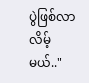ပွဲဖြစ်လာလိမ့်မယ်.."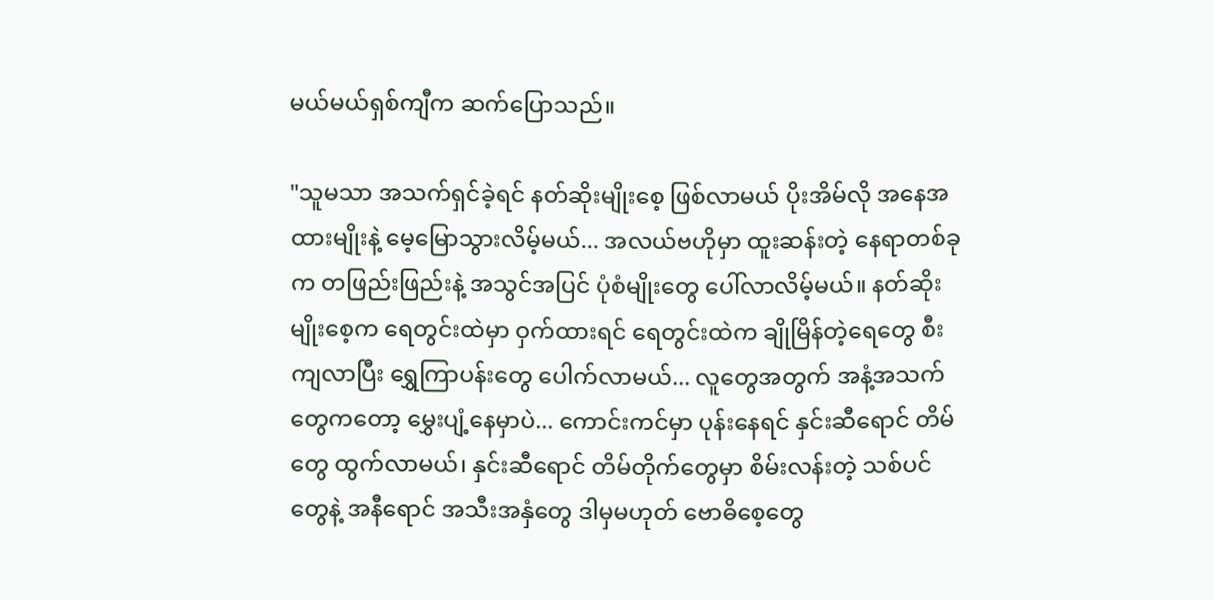မယ်မယ်ရှစ်ကျီက ဆက်ပြောသည်။

"သူမသာ အသက်ရှင်ခဲ့ရင် နတ်ဆိုးမျိုးစေ့ ဖြစ်လာမယ် ပိုးအိမ်လို အနေအထားမျိုးနဲ့ မေ့မြောသွားလိမ့်မယ်... အလယ်ဗဟိုမှာ ထူးဆန်းတဲ့ နေရာတစ်ခုက တဖြည်းဖြည်းနဲ့ အသွင်အပြင် ပုံစံမျိုးတွေ ပေါ်လာလိမ့်မယ်။ နတ်ဆိုးမျိုးစေ့က ရေတွင်းထဲမှာ ဝှက်ထားရင် ရေတွင်းထဲက ချိုမြိန်တဲ့ရေတွေ စီးကျလာပြီး ရွှေကြာပန်းတွေ ပေါက်လာမယ်... လူတွေအတွက် အနံ့အသက်တွေကတော့ မွှေးပျံ့နေမှာပဲ... ကောင်းကင်မှာ ပုန်းနေရင် နှင်းဆီရောင် တိမ်တွေ ထွက်လာမယ်၊ နှင်းဆီရောင် တိမ်တိုက်တွေမှာ စိမ်းလန်းတဲ့ သစ်ပင်တွေနဲ့ အနီရောင် အသီးအနှံတွေ ဒါမှမဟုတ် ဗောဓိစေ့တွေ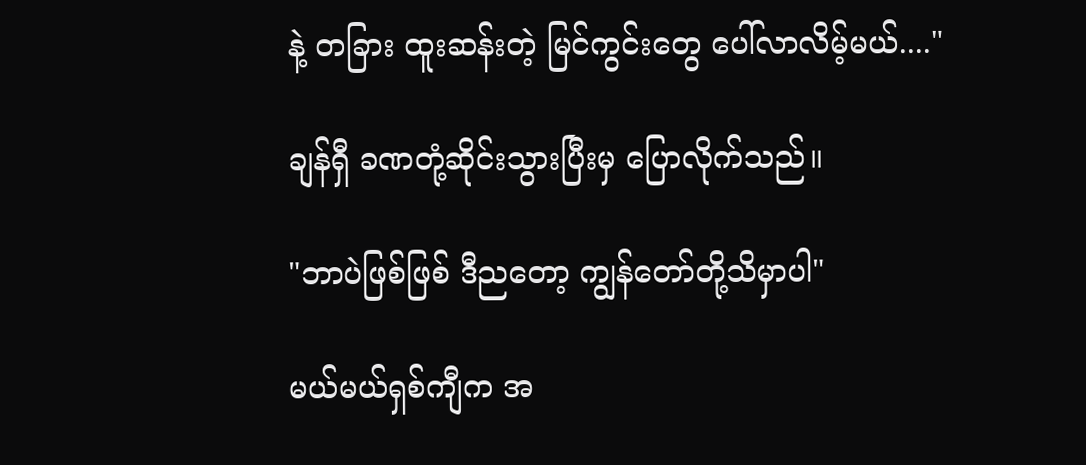နဲ့ တခြား ထူးဆန်းတဲ့ မြင်ကွင်းတွေ ပေါ်လာလိမ့်မယ်...."

ချန်ရှီ ခဏတုံ့ဆိုင်းသွားပြီးမှ ပြောလိုက်သည်။

"ဘာပဲဖြစ်ဖြစ် ဒီညတော့ ကျွန်တော်တို့သိမှာပါ"

မယ်မယ်ရှစ်ကျီက အ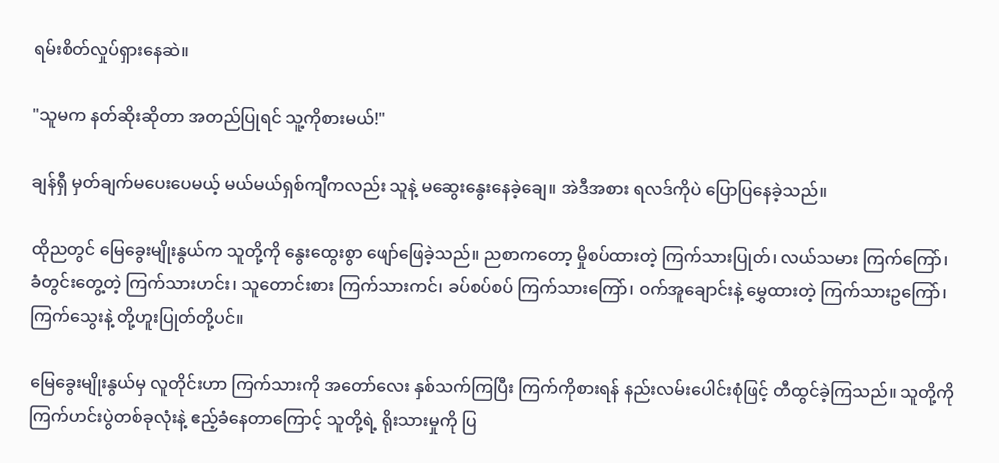ရမ်းစိတ်လှုပ်ရှားနေဆဲ။

"သူမက နတ်ဆိုးဆိုတာ အတည်ပြုရင် သူ့ကိုစားမယ်!"

ချန်ရှီ မှတ်ချက်မပေးပေမယ့် မယ်မယ်ရှစ်ကျီကလည်း သူနဲ့ မဆွေးနွေးနေခဲ့ချေ။ အဲဒီအစား ရလဒ်ကိုပဲ ပြောပြနေခဲ့သည်။

ထိုညတွင် မြေခွေးမျိုးနွယ်က သူတို့ကို နွေးထွေးစွာ ဖျော်ဖြေခဲ့သည်။ ညစာကတော့ မှိုစပ်ထားတဲ့ ကြက်သားပြုတ်၊ လယ်သမား ကြက်ကြော်၊ ခံတွင်းတွေ့တဲ့ ကြက်သားဟင်း၊ သူတောင်းစား ကြက်သားကင်၊ ခပ်စပ်စပ် ကြက်သားကြော်၊ ဝက်အူချောင်းနဲ့ မွှေထားတဲ့ ကြက်သားဥကြော်၊ ကြက်သွေးနဲ့ တို့ဟူးပြုတ်တို့ပင်။

မြေခွေးမျိုးနွယ်မှ လူတိုင်းဟာ ကြက်သားကို အတော်လေး နှစ်သက်ကြပြီး ကြက်ကိုစားရန် နည်းလမ်းပေါင်းစုံဖြင့် တီထွင်ခဲ့ကြသည်။ သူတို့ကို ကြက်ဟင်းပွဲတစ်ခုလုံးနဲ့ ဧည့်ခံနေတာကြောင့် သူတို့ရဲ့ ရိုးသားမှုကို ပြ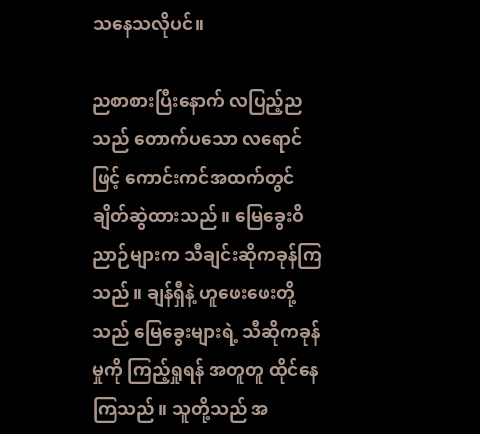သနေသလိုပင်။

ညစာစားပြီးနောက် လပြည့်ညသည် တောက်ပသော လရောင်ဖြင့် ကောင်းကင်အထက်တွင် ချိတ်ဆွဲထားသည်။ မြေခွေးဝိညာဉ်များက သီချင်းဆိုကခုန်ကြသည်။ ချန်ရှီနဲ့ ဟူဖေးဖေးတို့သည် မြေခွေးများရဲ့ သီဆိုကခုန်မှုကို ကြည့်ရှုရန် အတူတူ ထိုင်နေကြသည်။ သူတို့သည် အ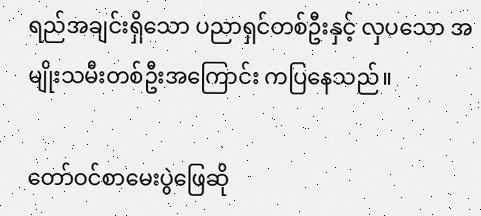ရည်အချင်းရှိသော ပညာရှင်တစ်ဦးနှင့် လှပသော အမျိုးသမီးတစ်ဦးအကြောင်း ကပြနေသည်။

တော်ဝင်စာမေးပွဲဖြေဆို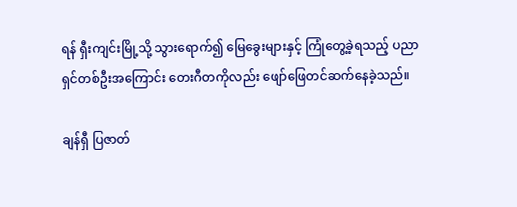ရန် ရှီးကျင်းမြို့သို့ သွားရောက်၍ မြေခွေးများနှင့် ကြုံတွေ့ခဲ့ရသည့် ပညာရှင်တစ်ဦးအကြောင်း တေးဂီတကိုလည်း ဖျော်ဖြေတင်ဆက်နေခဲ့သည်။

ချန်ရှီ ပြဇာတ်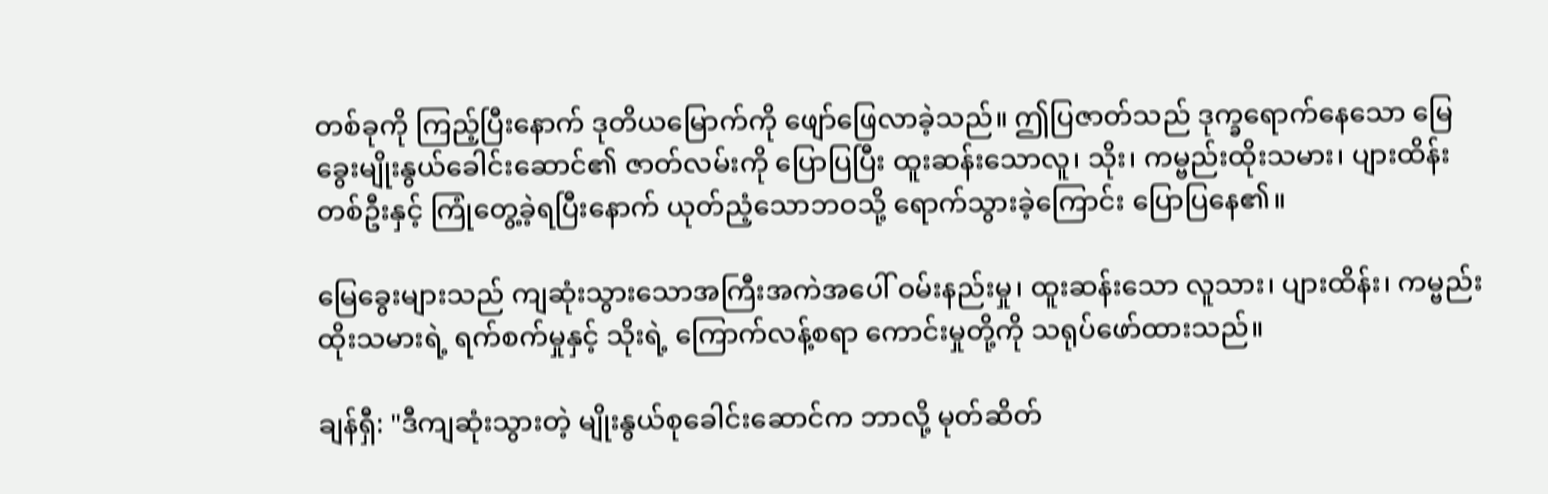တစ်ခုကို ကြည့်ပြီးနောက် ဒုတိယမြောက်ကို ဖျော်ဖြေလာခဲ့သည်။ ဤပြဇာတ်သည် ဒုက္ခရောက်နေသော မြေခွေးမျိုးနွယ်ခေါင်းဆောင်၏ ဇာတ်လမ်းကို ပြောပြပြီး ထူးဆန်းသောလူ၊ သိုး၊ ကမ္ဗည်းထိုးသမား၊ ပျားထိန်းတစ်ဦးနှင့် ကြုံတွေ့ခဲ့ရပြီးနောက် ယုတ်ညံ့သောဘဝသို့ ရောက်သွားခဲ့ကြောင်း ပြောပြနေ၏။

မြေခွေးများသည် ကျဆုံးသွားသောအကြီးအကဲအပေါ် ဝမ်းနည်းမှု၊ ထူးဆန်းသော လူသား၊ ပျားထိန်း၊ ကမ္ဗည်းထိုးသမားရဲ့ ရက်စက်မှုနှင့် သိုးရဲ့ ကြောက်လန့်စရာ ကောင်းမှုတို့ကို သရုပ်ဖော်ထားသည်။

ချန်ရှီ: "ဒီကျဆုံးသွားတဲ့ မျိုးနွယ်စုခေါင်းဆောင်က ဘာလို့ မုတ်ဆိတ်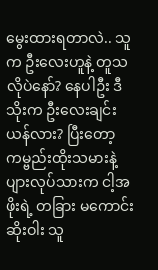မွေးထားရတာလဲ.. သူက ဦးလေးဟူနဲ့ တူသလိုပဲနော်? နေပါဦး ဒီသိုးက ဦးလေးချင်းယန်လား? ပြီးတော့ ကမ္ဗည်းထိုးသမားနဲ့ ပျားလုပ်သားက ငါ့အဖိုးရဲ့ တခြား မကောင်းဆိုးဝါး သူ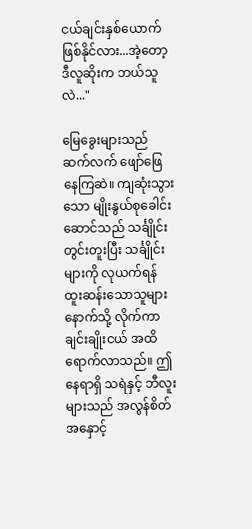ငယ်ချင်းနှစ်ယောက် ဖြစ်နိုင်လား...အဲ့တော့ ဒီလူဆိုးက ဘယ်သူလဲ..."

မြေခွေးများသည် ဆက်လက် ဖျော်ဖြေနေကြဆဲ။ ကျဆုံးသွားသော မျိုးနွယ်စုခေါင်းဆောင်သည် သင်္ချိုင်းတွင်းတူးပြီး သင်္ချိုင်းများကို လုယက်ရန် ထူးဆန်းသောသူများနောက်သို့ လိုက်ကာ ချင်းချိုးငယ် အထိ ရောက်လာသည်။ ဤနေရာရှိ သရဲနှင့် ဘီလူးများသည် အလွန်စိတ်အနှောင့်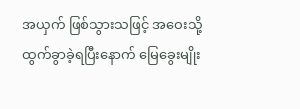အယှက် ဖြစ်သွားသဖြင့် အဝေးသို့ ထွက်ခွာခဲ့ရပြီးနောက် မြေခွေးမျိုး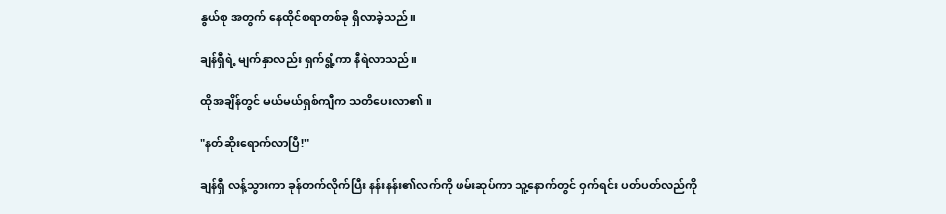နွယ်စု အတွက် နေထိုင်စရာတစ်ခု ရှိလာခဲ့သည်။

ချန်ရှီရဲ့ မျက်နှာလည်း ရှက်ရွံ့ကာ နီရဲလာသည်။

ထိုအချိန်တွင် မယ်မယ်ရှစ်ကျီက သတိပေးလာ၏။

"နတ်ဆိုးရောက်လာပြီ!"

ချန်ရှီ လန့်သွားကာ ခုန်တက်လိုက်ပြီး နန်းနန်း၏လက်ကို ဖမ်းဆုပ်ကာ သူ့နောက်တွင် ဝှက်ရင်း ပတ်ပတ်လည်ကို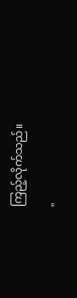ကြည့်လိုက်သည်။

"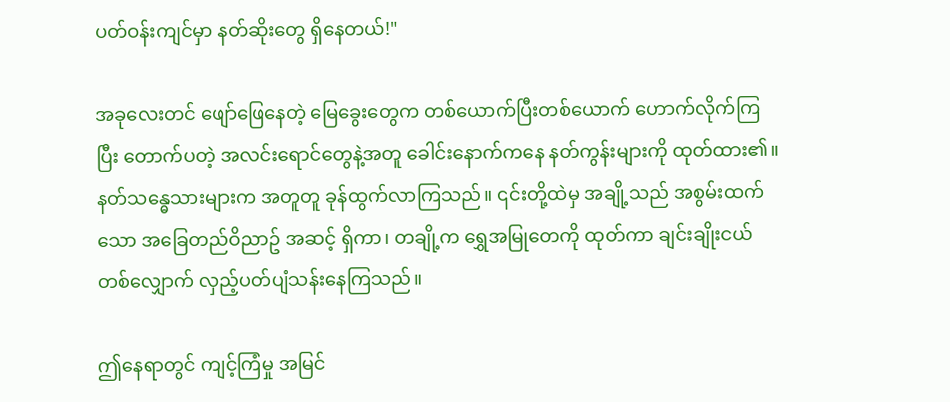ပတ်ဝန်းကျင်မှာ နတ်ဆိုးတွေ ရှိနေတယ်!"

အခုလေးတင် ဖျော်ဖြေနေတဲ့ မြေခွေးတွေက တစ်ယောက်ပြီးတစ်ယောက် ဟောက်လိုက်ကြပြီး တောက်ပတဲ့ အလင်းရောင်တွေနဲ့အတူ ခေါင်းနောက်ကနေ နတ်ကွန်းများကို ထုတ်ထား၏။ နတ်သန္ဓေသားများက အတူတူ ခုန်ထွက်လာကြသည်။ ၎င်းတို့ထဲမှ အချို့သည် အစွမ်းထက်သော အခြေတည်ဝိညာဥ် အဆင့် ရှိကာ၊ တချို့က ရွှေအမြုတေကို ထုတ်ကာ ချင်းချိုးငယ်တစ်လျှောက် လှည့်ပတ်ပျံသန်းနေကြသည်။

ဤနေရာတွင် ကျင့်ကြံမှု အမြင်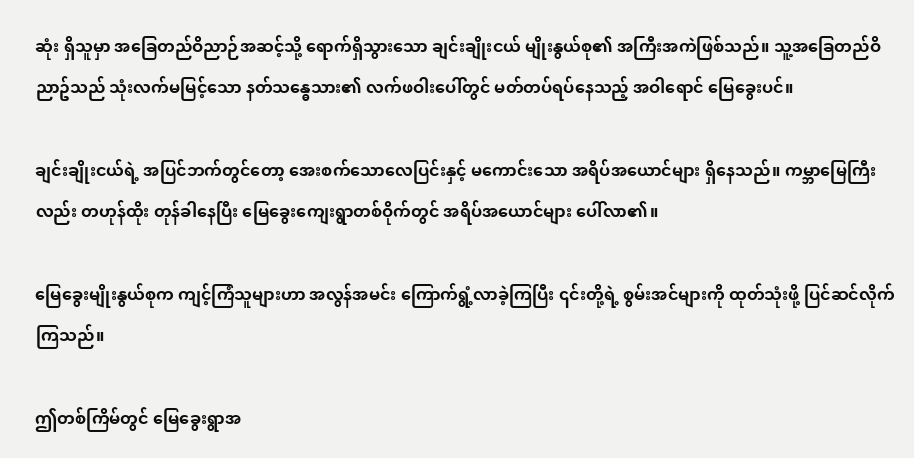ဆုံး ရှိသူမှာ အခြေတည်ဝိညာဉ်အဆင့်သို့ ရောက်ရှိသွားသော ချင်းချိုးငယ် မျိုးနွယ်စု၏ အကြီးအကဲဖြစ်သည်။ သူ့အခြေတည်ဝိညာဥ်သည် သုံးလက်မမြင့်သော နတ်သန္ဓေသား၏ လက်ဖဝါးပေါ်တွင် မတ်တပ်ရပ်နေသည့် အဝါရောင် မြေခွေးပင်။

ချင်းချိုးငယ်ရဲ့ အပြင်ဘက်တွင်တော့ အေးစက်သောလေပြင်းနှင့် မကောင်းသော အရိပ်အယောင်များ ရှိနေသည်။ ကမ္ဘာမြေကြီးလည်း တဟုန်ထိုး တုန်ခါနေပြီး မြေခွေးကျေးရွာတစ်ဝိုက်တွင် အရိပ်အယောင်များ ပေါ်လာ၏။

မြေခွေးမျိုးနွယ်စုက ကျင့်ကြံသူများဟာ အလွန်အမင်း ကြောက်ရွံ့လာခဲ့ကြပြီး ၎င်းတို့ရဲ့ စွမ်းအင်များကို ထုတ်သုံးဖို့ ပြင်ဆင်လိုက်ကြသည်။

ဤတစ်ကြိမ်တွင် မြေခွေးရွာအ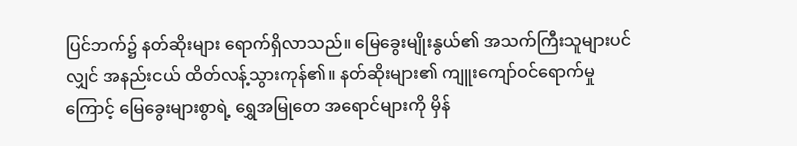ပြင်ဘက်၌ နတ်ဆိုးများ ရောက်ရှိလာသည်။ မြေခွေးမျိုးနွယ်၏ အသက်ကြီးသူများပင်လျှင် အနည်းငယ် ထိတ်လန့်သွားကုန်၏။ နတ်ဆိုးများ၏ ကျူးကျော်ဝင်ရောက်မှုကြောင့် မြေခွေးများစွာရဲ့ ရွှေအမြုတေ အရောင်များကို မှိန်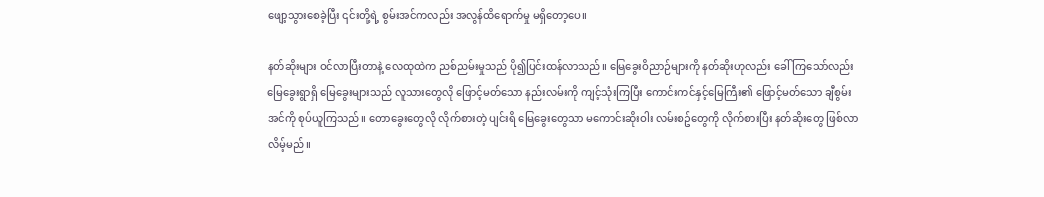ဖျော့သွားစေခဲ့ပြီး ၎င်းတို့ရဲ့ စွမ်းအင်ကလည်း အလွန်ထိရောက်မှု မရှိတော့ပေ။

နတ်ဆိုးများ ဝင်လာပြီးတာနဲ့ လေထုထဲက ညစ်ညမ်းမှုသည် ပို၍ပြင်းထန်လာသည်။ မြေခွေးဝိညာဉ်များကို နတ်ဆိုးဟုလည်း ခေါ်ကြသော်လည်း မြေခွေးရွာရှိ မြေခွေးများသည် လူသားတွေလို ဖြောင့်မတ်သော နည်းလမ်းကို ကျင့်သုံးကြပြီး ကောင်းကင်နှင့်မြေကြီး၏ ဖြောင့်မတ်သော ချီစွမ်းအင်ကို စုပ်ယူကြသည်။ တောခွေးတွေလို လိုက်စားတဲ့ ပျင်းရိ မြေခွေးတွေသာ မကောင်းဆိုးဝါး လမ်းစဥ်တွေကို လိုက်စားပြီး နတ်ဆိုးတွေ ဖြစ်လာလိမ့်မည်။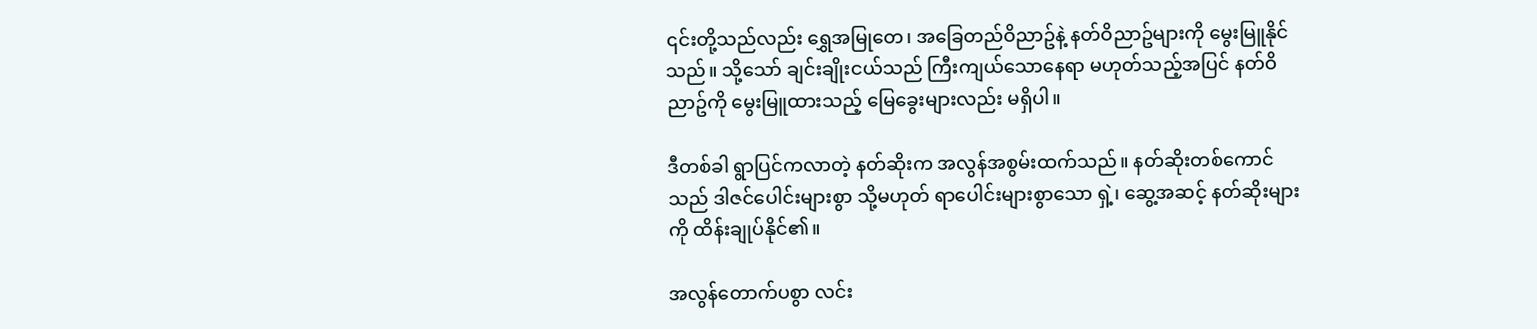၎င်းတို့သည်လည်း ရွှေအမြုတေ၊ အခြေတည်ဝိညာဥ်နဲ့ နတ်ဝိညာဥ်များကို မွေးမြူနိုင်သည်။ သို့သော် ချင်းချိုးငယ်သည် ကြီးကျယ်သောနေရာ မဟုတ်သည့်အပြင် နတ်ဝိညာဥ်ကို မွေးမြူထားသည့် မြေခွေးများလည်း မရှိပါ။

ဒီတစ်ခါ ရွာပြင်ကလာတဲ့ နတ်ဆိုးက အလွန်အစွမ်းထက်သည်။ နတ်ဆိုးတစ်ကောင်သည် ဒါဇင်ပေါင်းများစွာ သို့မဟုတ် ရာပေါင်းများစွာသော ရှဲ့၊ ဆွေ့အဆင့် နတ်ဆိုးများကို ထိန်းချုပ်နိုင်၏။

အလွန်တောက်ပစွာ လင်း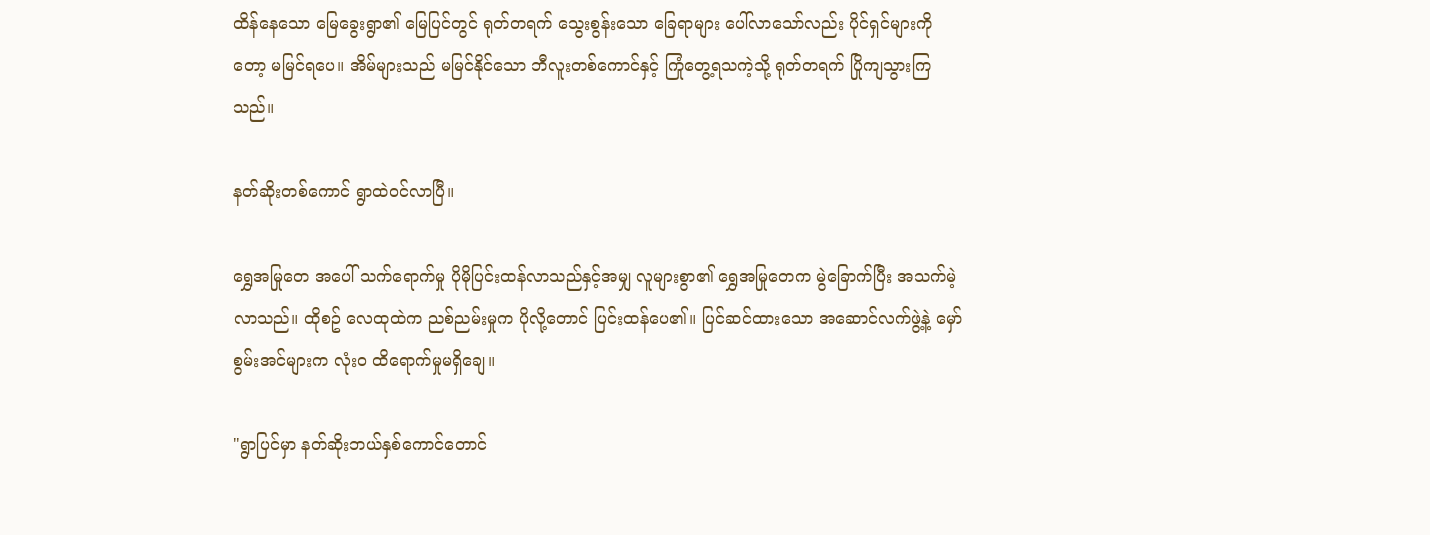ထိန်နေသော မြေခွေးရွာ၏ မြေပြင်တွင် ရုတ်တရက် သွေးစွန်းသော ခြေရာများ ပေါ်လာသော်လည်း ပိုင်ရှင်များကိုတော့ မမြင်ရပေ။ အိမ်များသည် မမြင်နိုင်သော ဘီလူးတစ်ကောင်နှင့် ကြုံတွေ့ရသကဲ့သို့ ရုတ်တရက် ပြိုကျသွားကြသည်။

နတ်ဆိုးတစ်ကောင် ရွာထဲဝင်လာပြီ။

ရွှေအမြုတေ အပေါ် သက်ရောက်မှု ပိုမိုပြင်းထန်လာသည်နှင့်အမျှ လူများစွာ၏ ရွှေအမြုတေက မွဲခြောက်ပြီး အသက်မဲ့လာသည်။ ထိုစဥ် လေထုထဲက ညစ်ညမ်းမှုက ပိုလို့တောင် ပြင်းထန်ပေ၏။ ပြင်ဆင်ထားသော အဆောင်လက်ဖွဲ့နဲ့ မှော်စွမ်းအင်များက လုံးဝ ထိရောက်မှုမရှိချေ။

"ရွာပြင်မှာ နတ်ဆိုးဘယ်နှစ်ကောင်တောင်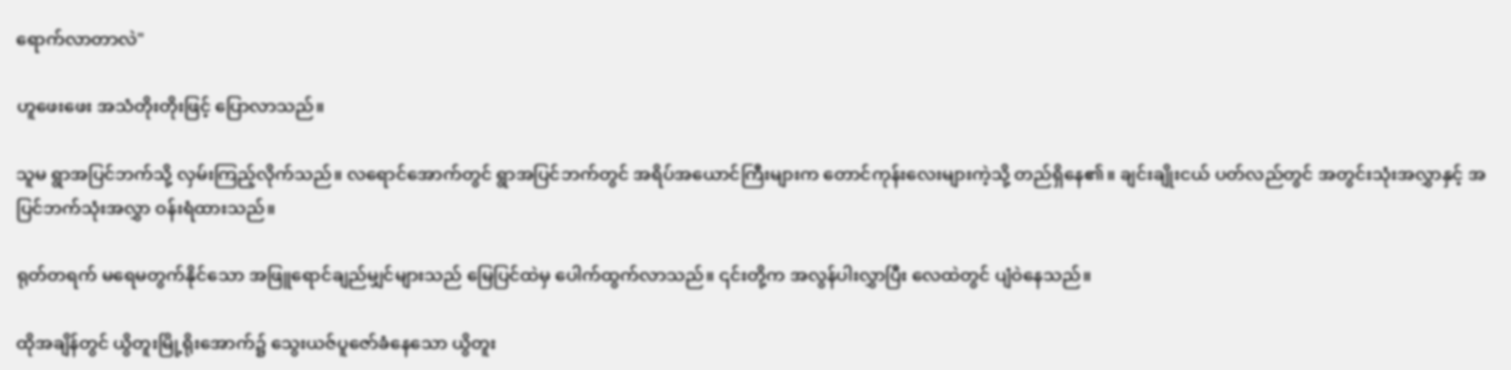ရောက်လာတာလဲ"

ဟူဖေးဖေး အသံတိုးတိုးဖြင့် ပြောလာသည်။

သူမ ရွာအပြင်ဘက်သို့ လှမ်းကြည့်လိုက်သည်။ လရောင်အောက်တွင် ရွာအပြင်ဘက်တွင် အရိပ်အယောင်ကြီးများက တောင်ကုန်းလေးများကဲ့သို့ တည်ရှိနေ၏။ ချင်းချိုးငယ် ပတ်လည်တွင် အတွင်းသုံးအလွှာနှင့် အပြင်ဘက်သုံးအလွှာ ဝန်းရံထားသည်။

ရုတ်တရက် မရေမတွက်နိုင်သော အဖြူရောင်ချည်မျှင်များသည် မြေပြင်ထဲမှ ပေါက်ထွက်လာသည်။ ၎င်းတို့က အလွန်ပါးလွှာပြီး လေထဲတွင် ပျံဝဲနေသည်။

ထိုအချိန်တွင် ယွိတူးမြို့ရိုးအောက်၌ သွေးယဇ်ပူဇော်ခံနေသော ယွိတူး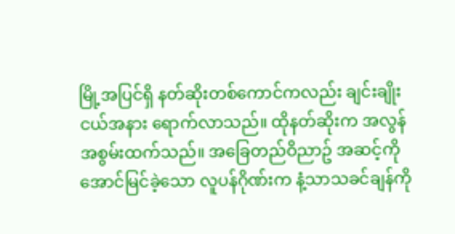မြို့အပြင်ရှိ နတ်ဆိုးတစ်ကောင်ကလည်း ချင်းချိုးငယ်အနား ရောက်လာသည်။ ထိုနတ်ဆိုးက အလွန်အစွမ်းထက်သည်။ အခြေတည်ဝိညာဥ် အဆင့်ကိုအောင်မြင်ခဲ့သော လူပန်ဂိုဏ်းက နံ့သာသခင်ချန်ကို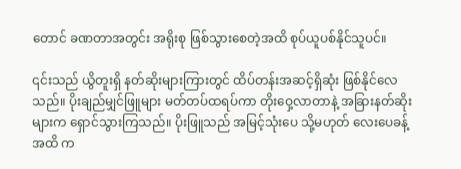တောင် ခဏတာအတွင်း အရိုးစု ဖြစ်သွားစေတဲ့အထိ စုပ်ယူပစ်နိုင်သူပင်။

၎င်းသည် ယွိတူးရှိ နတ်ဆိုးများကြားတွင် ထိပ်တန်းအဆင့်ရှိဆုံး ဖြစ်နိုင်လေသည်။ ပိုးချည်မျှင်ဖြူများ မတ်တပ်ထရပ်ကာ တိုးဝှေ့လာတာနဲ့ အခြားနတ်ဆိုးများက ရှောင်သွားကြသည်။ ပိုးဖြူသည် အမြင့်သုံးပေ သို့မဟုတ် လေးပေခန့်အထိ က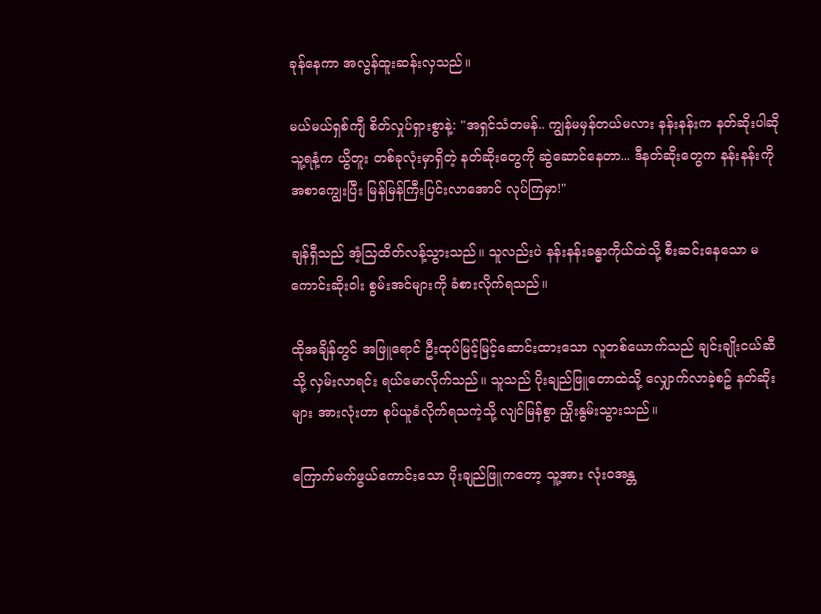ခုန်နေကာ အလွန်ထူးဆန်းလှသည်။

မယ်မယ်ရှစ်ကျီ စိတ်လှုပ်ရှားစွာနဲ့: "အရှင်သံတမန်.. ကျွန်မမှန်တယ်မလား နန်းနန်းက နတ်ဆိုးပါဆို သူ့ရနံ့က ယွိတူး တစ်ခုလုံးမှာရှိတဲ့ နတ်ဆိုးတွေကို ဆွဲဆောင်နေတာ... ဒီနတ်ဆိုးတွေက နန်းနန်းကို အစာကျွေးပြီး မြန်မြန်ကြီးပြင်းလာအောင် လုပ်ကြမှာ!"

ချန်ရှီသည် အံ့သြထိတ်လန့်သွားသည်။ သူလည်းပဲ နန်းနန်းခန္ဓာကိုယ်ထဲသို့ စီးဆင်းနေသော မကောင်းဆိုးဝါး စွမ်းအင်များကို ခံစားလိုက်ရသည်။

ထိုအချိန်တွင် အဖြူရောင် ဦးထုပ်မြင့်မြင့်ဆောင်းထားသော လူတစ်ယောက်သည် ချင်းချိုးငယ်ဆီသို့ လှမ်းလာရင်း ရယ်မောလိုက်သည်။ သူသည် ပိုးချည်ဖြူတောထဲသို့ လျှောက်လာခဲ့စဥ် နတ်ဆိုးများ အားလုံးဟာ စုပ်ယူခံလိုက်ရသကဲ့သို့ လျင်မြန်စွာ ညှိုးနွမ်းသွားသည်။

ကြောက်မက်ဖွယ်ကောင်းသော ပိုးချည်ဖြူကတော့ သူ့အား လုံးဝအန္တ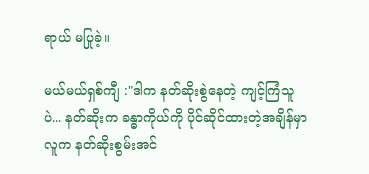ရာယ် မပြုခဲ့။

မယ်မယ်ရှစ်ကျီ :"ဒါက နတ်ဆိုးစွဲနေတဲ့ ကျင့်ကြံသူပဲ... နတ်ဆိုးက ခန္ဓာကိုယ်ကို ပိုင်ဆိုင်ထားတဲ့အချိန်မှာ လူက နတ်ဆိုးစွမ်းအင်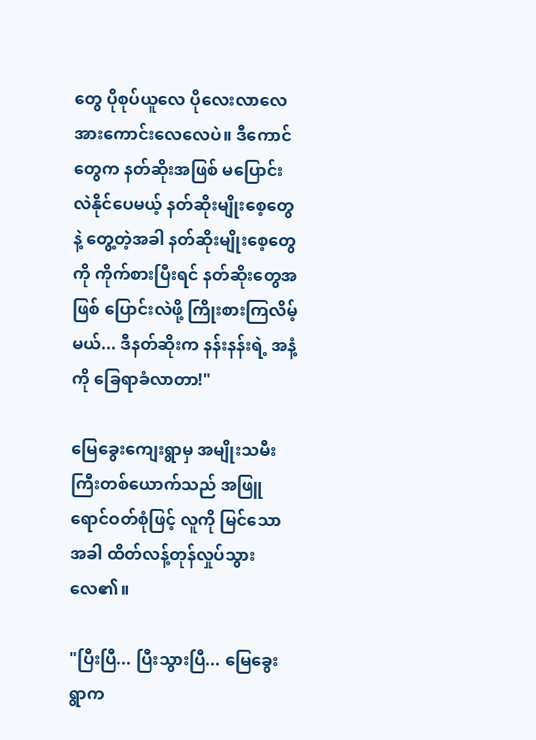တွေ ပိုစုပ်ယူလေ ပိုလေးလာလေ အားကောင်းလေလေပဲ။ ဒီကောင်တွေက နတ်ဆိုးအဖြစ် မပြောင်းလဲနိုင်ပေမယ့် နတ်ဆိုးမျိုးစေ့တွေနဲ့ တွေ့တဲ့အခါ နတ်ဆိုးမျိုးစေ့တွေကို ကိုက်စားပြီးရင် နတ်ဆိုးတွေအဖြစ် ပြောင်းလဲဖို့ ကြိုးစားကြလိမ့်မယ်... ဒီနတ်ဆိုးက နန်းနန်းရဲ့ အနံ့ကို ခြေရာခံလာတာ!"

မြေခွေးကျေးရွာမှ အမျိုးသမီးကြီးတစ်ယောက်သည် အဖြူရောင်ဝတ်စုံဖြင့် လူကို မြင်သောအခါ ထိတ်လန့်တုန်လှုပ်သွားလေ၏။

"ပြီးပြီ... ပြီးသွားပြီ... မြေခွေးရွာက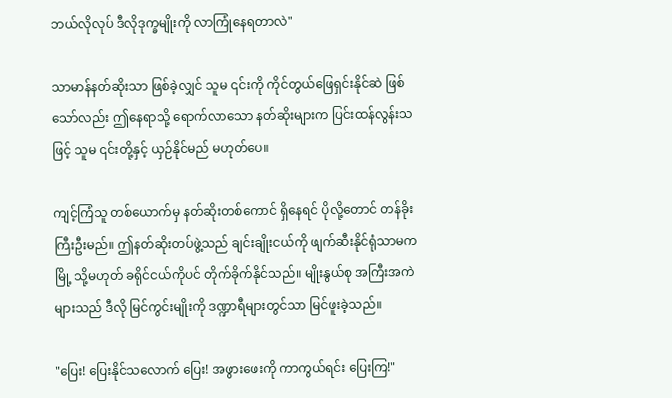ဘယ်လိုလုပ် ဒီလိုဒုက္ခမျိုးကို လာကြုံနေရတာလဲ"

သာမာန်နတ်ဆိုးသာ ဖြစ်ခဲ့လျှင် သူမ ၎င်းကို ကိုင်တွယ်ဖြေရှင်းနိုင်ဆဲ ဖြစ်သော်လည်း ဤနေရာသို့ ရောက်လာသော နတ်ဆိုးများက ပြင်းထန်လွန်းသဖြင့် သူမ ၎င်းတို့နှင့် ယှဉ်နိုင်မည် မဟုတ်ပေ။

ကျင့်ကြံသူ တစ်ယောက်မှ နတ်ဆိုးတစ်ကောင် ရှိနေရင် ပိုလို့တောင် တန်ခိုးကြီးဦးမည်။ ဤနတ်ဆိုးတပ်ဖွဲ့သည် ချင်းချိုးငယ်ကို ဖျက်ဆီးနိုင်ရုံသာမက မြို့ သို့မဟုတ် ခရိုင်ငယ်ကိုပင် တိုက်ခိုက်နိုင်သည်။ မျိုးနွယ်စု အကြီးအကဲများသည် ဒီလို မြင်ကွင်းမျိုးကို ဒဏ္ဍာရီများတွင်သာ မြင်ဖူးခဲ့သည်။

"ပြေး! ပြေးနိုင်သလောက် ပြေး! အဖွားဖေးကို ကာကွယ်ရင်း ပြေးကြ!"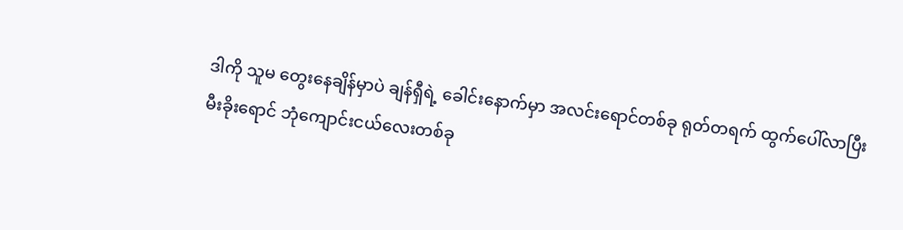ဒါကို သူမ တွေးနေချိန်မှာပဲ ချန်ရှီရဲ့ ခေါင်းနောက်မှာ အလင်းရောင်တစ်ခု ရုတ်တရက် ထွက်ပေါ်လာပြီး မီးခိုးရောင် ဘုံကျောင်းငယ်လေးတစ်ခု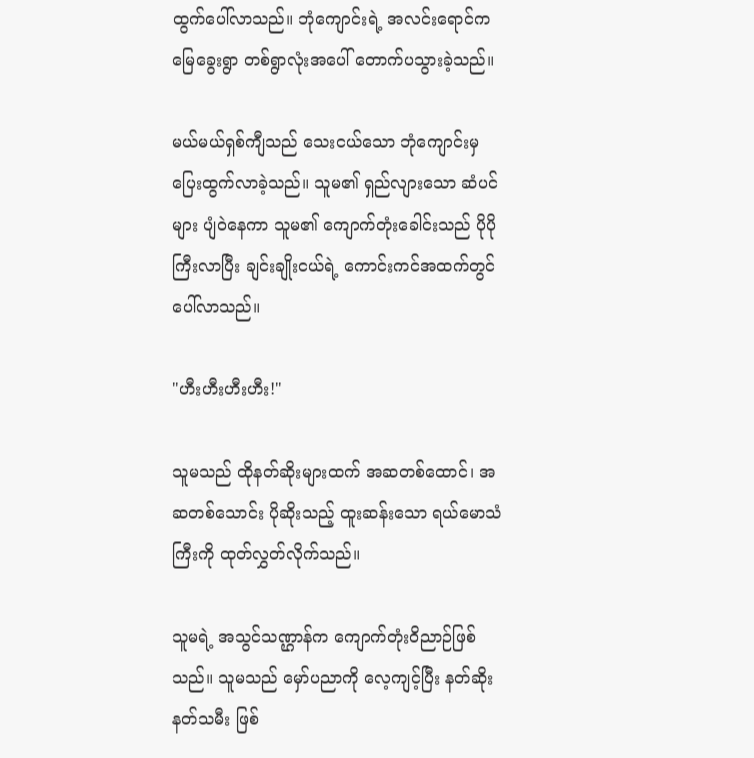ထွက်ပေါ်လာသည်။ ဘုံကျောင်းရဲ့ အလင်းရောင်က မြေခွေးရွာ တစ်ရွာလုံးအပေါ် တောက်ပသွားခဲ့သည်။

မယ်မယ်ရှစ်ကျီသည် သေးငယ်သော ဘုံကျောင်းမှ ပြေးထွက်လာခဲ့သည်။ သူမ၏ ရှည်လျားသော ဆံပင်များ ပျံဝဲနေကာ သူမ၏ ကျောက်တုံးခေါင်းသည် ပိုပိုကြီးလာပြီး ချင်းချိုးငယ်ရဲ့ ကောင်းကင်အထက်တွင် ပေါ်လာသည်။

"ဟီးဟီးဟီးဟီး!"

သူမသည် ထိုနတ်ဆိုးများထက် အဆတစ်ထောင်၊ အဆတစ်သောင်း ပိုဆိုးသည့် ထူးဆန်းသော ရယ်မောသံကြီးကို ထုတ်လွှတ်လိုက်သည်။

သူမရဲ့ အသွင်သဏ္ဌာန်က ကျောက်တုံးဝိညာဉ်ဖြစ်သည်။ သူမသည် မှော်ပညာကို လေ့ကျင့်ပြီး နတ်ဆိုးနတ်သမီး ဖြစ်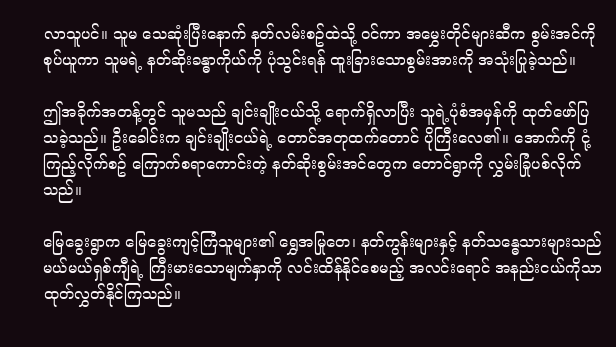လာသူပင်။ သူမ သေဆုံးပြီးနောက် နတ်လမ်းစဥ်ထဲသို့ ဝင်ကာ အမွှေးတိုင်များဆီက စွမ်းအင်ကိုစုပ်ယူကာ သူမရဲ့ နတ်ဆိုးခန္ဓာကိုယ်ကို ပုံသွင်းရန် ထူးခြားသောစွမ်းအားကို အသုံးပြုခဲ့သည်။

ဤအခိုက်အတန့်တွင် သူမသည် ချင်းချိုးငယ်သို့ ရောက်ရှိလာပြီး သူရဲ့ပုံစံအမှန်ကို ထုတ်ဖော်ပြသခဲ့သည်။ ဦးခေါင်းက ချင်းချိုးငယ်ရဲ့ တောင်အတုထက်တောင် ပိုကြီးလေ၏။ အောက်ကို ငုံ့ကြည့်လိုက်စဥ် ကြောက်စရာကောင်းတဲ့ နတ်ဆိုးစွမ်းအင်တွေက တောင်ရွာကို လွှမ်းခြုံပစ်လိုက်သည်။

မြေခွေးရွာက မြေခွေးကျင့်ကြံသူများ၏ ရွှေအမြုတေ၊ နတ်ကွန်းများနှင့် နတ်သန္ဓေသားများသည် မယ်မယ်ရှစ်ကျီရဲ့ ကြီးမားသောမျက်နှာကို လင်းထိန်နိုင်စေမည့် အလင်းရောင် အနည်းငယ်ကိုသာ ထုတ်လွှတ်နိုင်ကြသည်။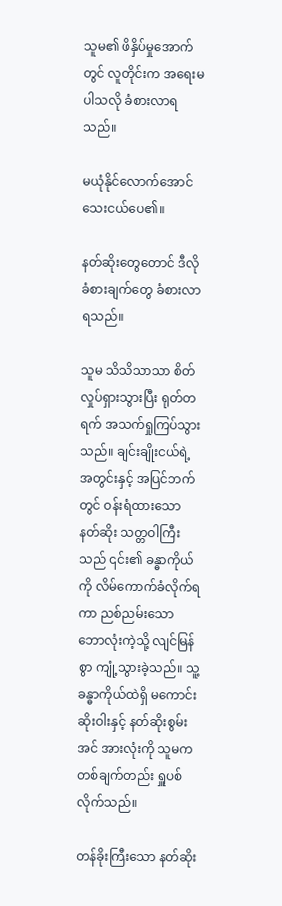သူမ၏ ဖိနှိပ်မှုအောက်တွင် လူတိုင်းက အရေးမပါသလို ခံစားလာရသည်။

မယုံနိုင်လောက်အောင် သေးငယ်ပေ၏။

နတ်ဆိုးတွေတောင် ဒီလို ခံစားချက်တွေ ခံစားလာရသည်။

သူမ သိသိသာသာ စိတ်လှုပ်ရှားသွားပြီး ရုတ်တရက် အသက်ရှုကြပ်သွားသည်။ ချင်းချိုးငယ်ရဲ့ အတွင်းနှင့် အပြင်ဘက်တွင် ဝန်းရံထားသော နတ်ဆိုး သတ္တဝါကြီးသည် ၎င်း၏ ခန္ဓာကိုယ်ကို လိမ်ကောက်ခံလိုက်ရကာ ညစ်ညမ်းသော ဘောလုံးကဲ့သို့ လျင်မြန်စွာ ကျုံ့သွားခဲ့သည်။ သူ့ခန္ဓာကိုယ်ထဲရှိ မကောင်းဆိုးဝါးနှင့် နတ်ဆိုးစွမ်းအင် အားလုံးကို သူမက တစ်ချက်တည်း ရှူပစ်လိုက်သည်။

တန်ခိုးကြီးသော နတ်ဆိုး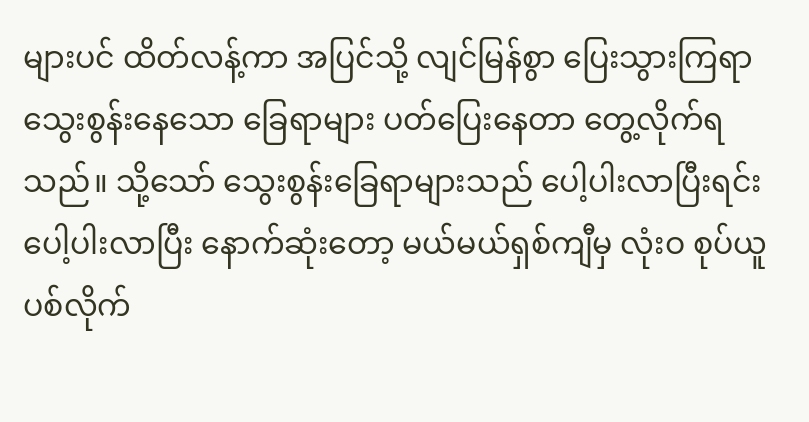များပင် ထိတ်လန့်ကာ အပြင်သို့ လျင်မြန်စွာ ပြေးသွားကြရာ သွေးစွန်းနေသော ခြေရာများ ပတ်ပြေးနေတာ တွေ့လိုက်ရသည်။ သို့သော် သွေးစွန်းခြေရာများသည် ပေါ့ပါးလာပြီးရင်း ပေါ့ပါးလာပြီး နောက်ဆုံးတော့ မယ်မယ်ရှစ်ကျီမှ လုံးဝ စုပ်ယူပစ်လိုက်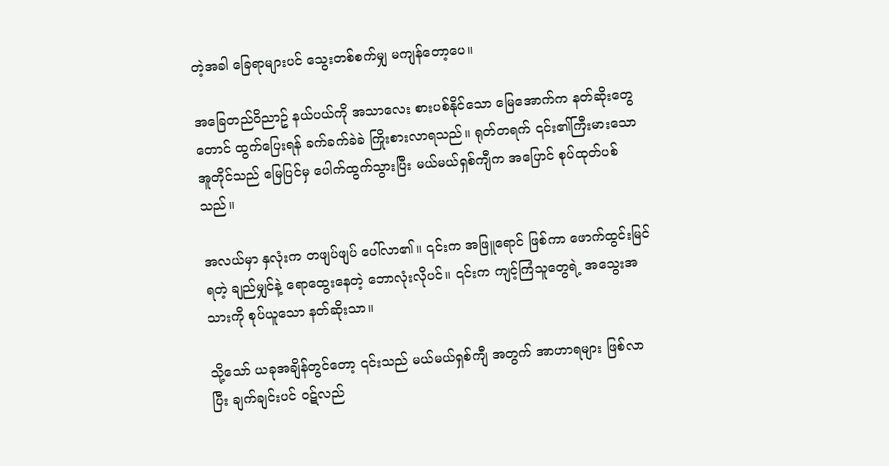တဲ့အခါ ခြေရာများပင် သွေးတစ်စက်မျှ မကျန်တော့ပေ။

အခြေတည်ဝိညာဥ် နယ်ပယ်ကို အသာလေး စားပစ်နိုင်သော မြေအောက်က နတ်ဆိုးတွေတောင် ထွက်ပြေးရန် ခက်ခက်ခဲခဲ ကြိုးစားလာရသည်။ ရုတ်တရက် ၎င်း၏ကြီးမားသော အူတိုင်သည် မြေပြင်မှ ပေါက်ထွက်သွားပြီး မယ်မယ်ရှစ်ကျီက အပြောင် စုပ်ထုတ်ပစ်သည်။

အလယ်မှာ နှလုံးက တဖျပ်ဖျပ် ပေါ်လာ၏။ ၎င်းက အဖြူရောင် ဖြစ်ကာ ဖောက်ထွင်းမြင်ရတဲ့ ချည်မျှင်နဲ့ ရောထွေးနေတဲ့ ဘောလုံးလိုပင်။ ၎င်းက ကျင့်ကြံသူတွေရဲ့ အသွေးအသားကို စုပ်ယူသော နတ်ဆိုးသာ။

သို့သော် ယခုအချိန်တွင်တော့ ၎င်းသည် မယ်မယ်ရှစ်ကျီ အတွက် အာဟာရများ ဖြစ်လာပြီး ချက်ချင်းပင် ဝဋ်လည်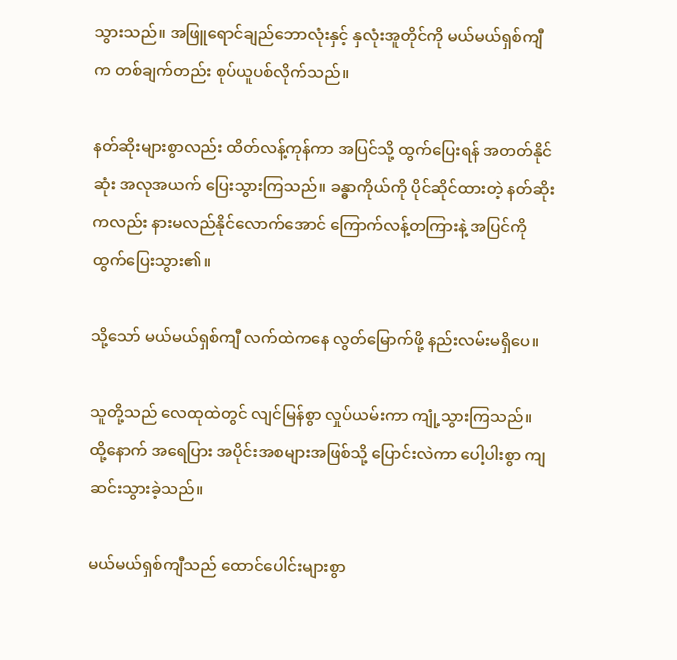သွားသည်။ အဖြူရောင်ချည်ဘောလုံးနှင့် နှလုံးအူတိုင်ကို မယ်မယ်ရှစ်ကျီက တစ်ချက်တည်း စုပ်ယူပစ်လိုက်သည်။

နတ်ဆိုးများစွာလည်း ထိတ်လန့်ကုန်ကာ အပြင်သို့ ထွက်ပြေးရန် အတတ်နိုင်ဆုံး အလုအယက် ပြေးသွားကြသည်။ ခန္ဓာကိုယ်ကို ပိုင်ဆိုင်ထားတဲ့ နတ်ဆိုးကလည်း နားမလည်နိုင်လောက်အောင် ကြောက်လန့်တကြားနဲ့ အပြင်ကို ထွက်ပြေးသွား၏။

သို့သော် မယ်မယ်ရှစ်ကျီ လက်ထဲကနေ လွတ်မြောက်ဖို့ နည်းလမ်းမရှိပေ။

သူတို့သည် လေထုထဲတွင် လျင်မြန်စွာ လှုပ်ယမ်းကာ ကျုံ့သွားကြသည်။ ထို့နောက် အရေပြား အပိုင်းအစများအဖြစ်သို့ ပြောင်းလဲကာ ပေါ့ပါးစွာ ကျဆင်းသွားခဲ့သည်။

မယ်မယ်ရှစ်ကျီသည် ထောင်ပေါင်းများစွာ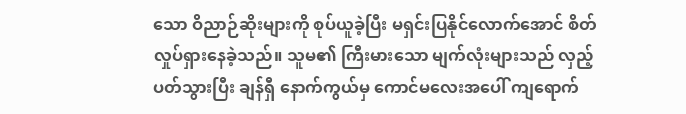သော ဝိညာဉ်ဆိုးများကို စုပ်ယူခဲ့ပြီး မရှင်းပြနိုင်လောက်အောင် စိတ်လှုပ်ရှားနေခဲ့သည်။ သူမ၏ ကြီးမားသော မျက်လုံးများသည် လှည့်ပတ်သွားပြီး ချန်ရှီ နောက်ကွယ်မှ ကောင်မလေးအပေါ် ကျရောက်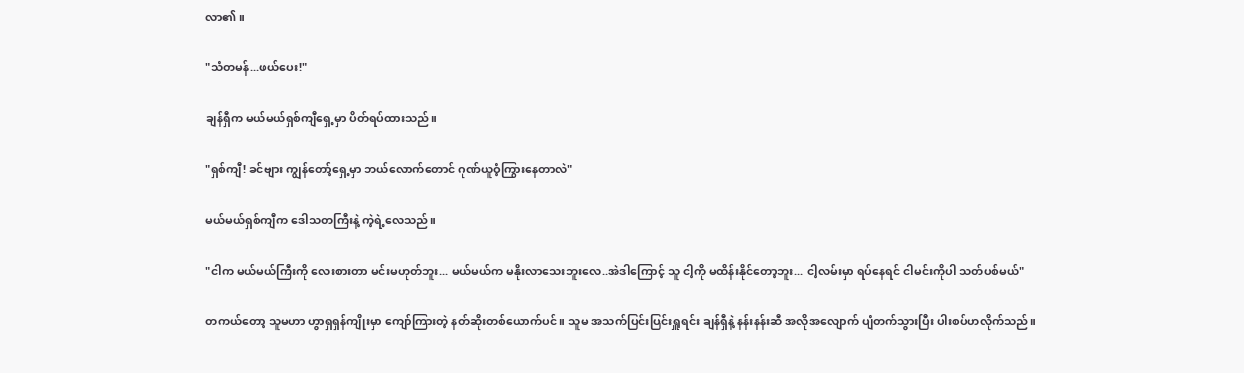လာ၏။

"သံတမန်...ဖယ်ပေး!"

ချန်ရှီက မယ်မယ်ရှစ်ကျီရှေ့မှာ ပိတ်ရပ်ထားသည်။

"ရှစ်ကျီ! ခင်ဗျား ကျွန်တော့်ရှေ့မှာ ဘယ်လောက်တောင် ဂုဏ်ယူဝံ့ကြွားနေတာလဲ"

မယ်မယ်ရှစ်ကျီက ဒေါသတကြီးနဲ့ ကဲ့ရဲ့လေသည်။

"ငါက မယ်မယ်ကြီးကို လေးစားတာ မင်းမဟုတ်ဘူး... မယ်မယ်က မနိုးလာသေးဘူးလေ..အဲဒါကြောင့် သူ ငါ့ကို မထိန်းနိုင်တော့ဘူး... ငါ့လမ်းမှာ ရပ်နေရင် ငါမင်းကိုပါ သတ်ပစ်မယ်"

တကယ်တော့ သူမဟာ ဟွာရှရှန်ကျိုးမှာ ကျော်ကြားတဲ့ နတ်ဆိုးတစ်ယောက်ပင်။ သူမ အသက်ပြင်းပြင်းရှူရင်း ချန်ရှီနဲ့ နန်းနန်းဆီ အလိုအလျောက် ပျံတက်သွားပြီး ပါးစပ်ဟလိုက်သည်။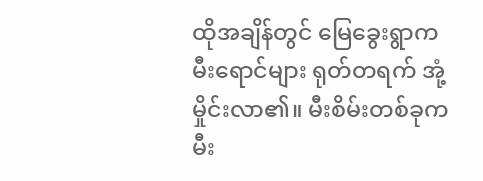ထိုအချိန်တွင် မြေခွေးရွာက မီးရောင်များ ရုတ်တရက် အုံ့မှိုင်းလာ၏။ မီးစိမ်းတစ်ခုက မီး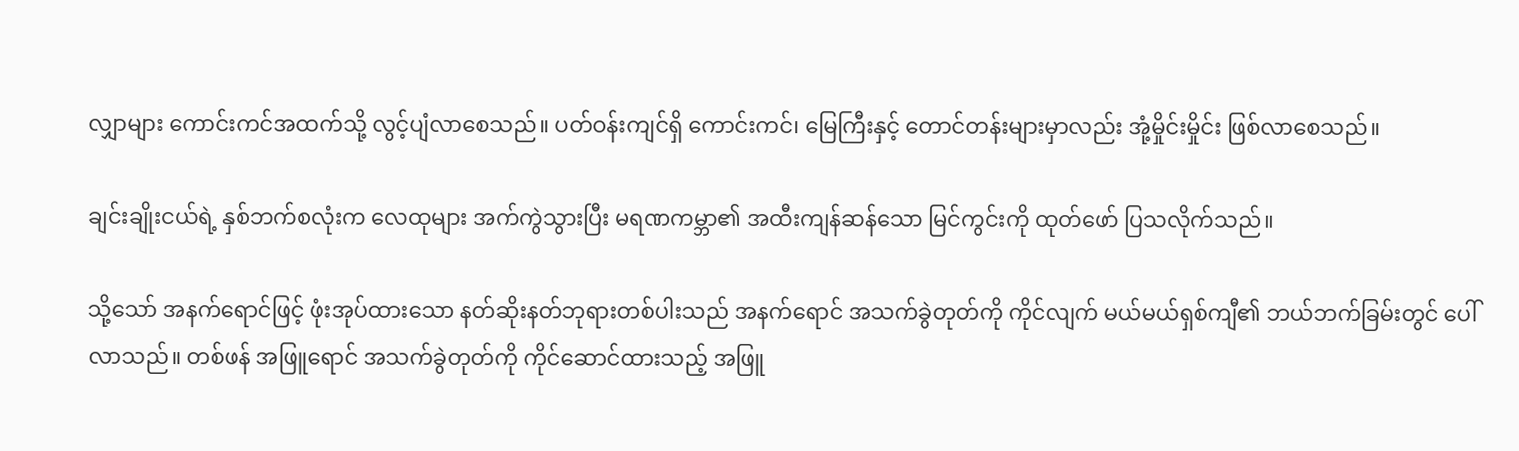လျှာများ ကောင်းကင်အထက်သို့ လွင့်ပျံလာစေသည်။ ပတ်ဝန်းကျင်ရှိ ကောင်းကင်၊ မြေကြီးနှင့် တောင်တန်းများမှာလည်း အုံ့မှိုင်းမှိုင်း ဖြစ်လာစေသည်။

ချင်းချိုးငယ်ရဲ့ နှစ်ဘက်စလုံးက လေထုများ အက်ကွဲသွားပြီး မရဏကမ္ဘာ၏ အထီးကျန်ဆန်သော မြင်ကွင်းကို ထုတ်ဖော် ပြသလိုက်သည်။

သို့သော် အနက်ရောင်ဖြင့် ဖုံးအုပ်ထားသော နတ်ဆိုးနတ်ဘုရားတစ်ပါးသည် အနက်ရောင် အသက်ခွဲတုတ်ကို ကိုင်လျက် မယ်မယ်ရှစ်ကျီ၏ ဘယ်ဘက်ခြမ်းတွင် ပေါ်လာသည်။ တစ်ဖန် အဖြူရောင် အသက်ခွဲတုတ်ကို ကိုင်ဆောင်ထားသည့် အဖြူ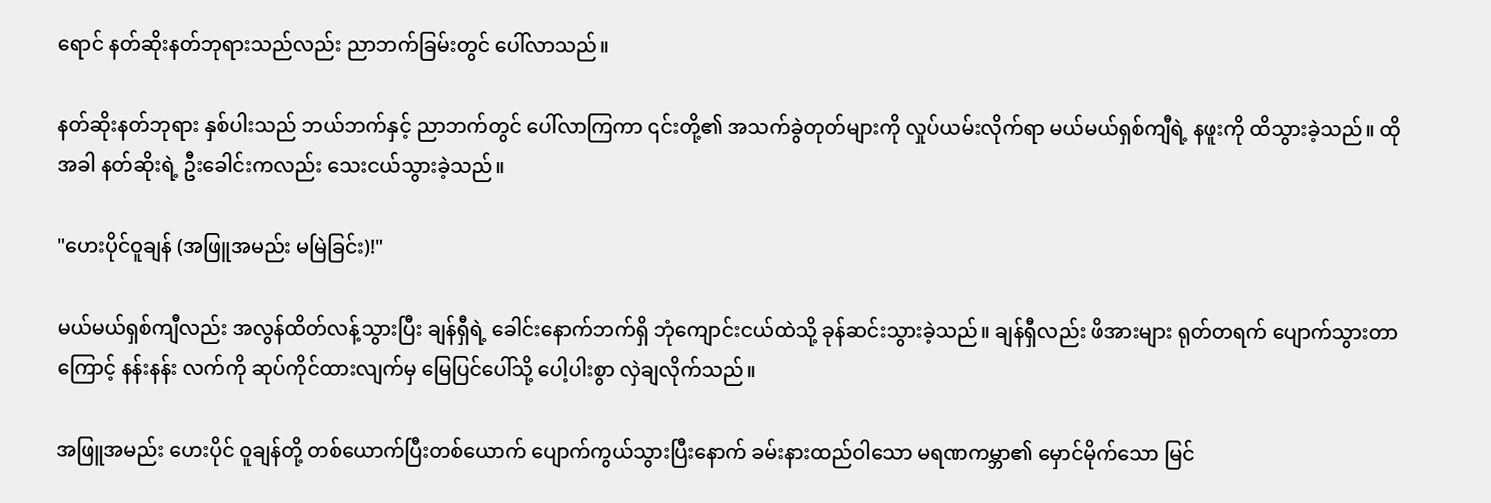ရောင် နတ်ဆိုးနတ်ဘုရားသည်လည်း ညာဘက်ခြမ်းတွင် ပေါ်လာသည်။

နတ်ဆိုးနတ်ဘုရား နှစ်ပါးသည် ဘယ်ဘက်နှင့် ညာဘက်တွင် ပေါ်လာကြကာ ၎င်းတို့၏ အသက်ခွဲတုတ်များကို လှုပ်ယမ်းလိုက်ရာ မယ်မယ်ရှစ်ကျီရဲ့ နဖူးကို ထိသွားခဲ့သည်။ ထိုအခါ နတ်ဆိုးရဲ့ ဦးခေါင်းကလည်း သေးငယ်သွားခဲ့သည်။

"ဟေးပိုင်ဝူချန် (အဖြူအမည်း မမြဲခြင်း)!"

မယ်မယ်ရှစ်ကျီလည်း အလွန်ထိတ်လန့်သွားပြီး ချန်ရှီရဲ့ ခေါင်းနောက်ဘက်ရှိ ဘုံကျောင်းငယ်ထဲသို့ ခုန်ဆင်းသွားခဲ့သည်။ ချန်ရှီလည်း ဖိအားများ ရုတ်တရက် ပျောက်သွားတာကြောင့် နန်းနန်း လက်ကို ဆုပ်ကိုင်ထားလျက်မှ မြေပြင်ပေါ်သို့ ပေါ့ပါးစွာ လှဲချလိုက်သည်။

အဖြူအမည်း ဟေးပိုင် ဝူချန်တို့ တစ်ယောက်ပြီးတစ်ယောက် ပျောက်ကွယ်သွားပြီးနောက် ခမ်းနားထည်ဝါသော မရဏကမ္ဘာ၏ မှောင်မိုက်သော မြင်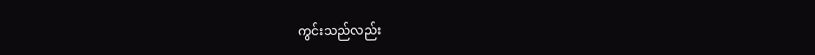ကွင်းသည်လည်း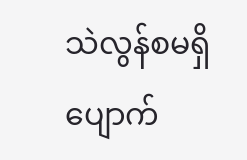သဲလွန်စမရှိ ပျောက်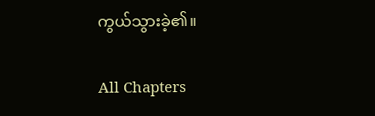ကွယ်သွားခဲ့၏။

All Chapters